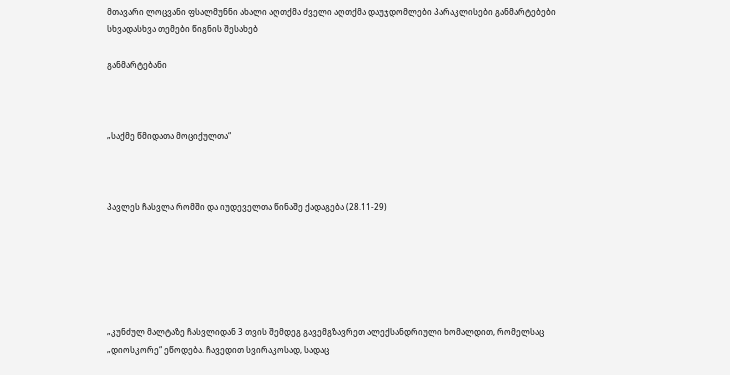მთავარი ლოცვანი ფსალმუნნი ახალი აღთქმა ძველი აღთქმა დაუჯდომლები პარაკლისები განმარტებები სხვადასხვა თემები წიგნის შესახებ

განმარტებანი



„საქმე წმიდათა მოციქულთა“



პავლეს ჩასვლა რომში და იუდეველთა წინაშე ქადაგება (28.11-29)






„კუნძულ მალტაზე ჩასვლიდან 3 თვის შემდეგ გავემგზავრეთ ალექსანდრიული ხომალდით, რომელსაც „დიოსკორე“ ეწოდება. ჩავედით სვირაკოსად, სადაც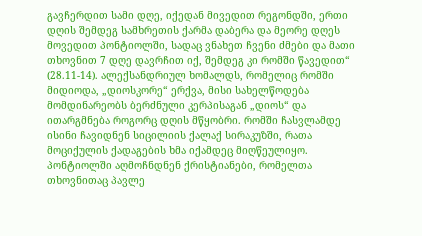გავჩერდით სამი დღე, იქედან მივედით რეგონდში, ერთი დღის შემდეგ სამხრეთის ქარმა დაბერა და მეორე დღეს მოვედით პონტიოლში, სადაც ვნახეთ ჩვენი ძმები და მათი თხოვნით 7 დღე დავრჩით იქ, შემდეგ კი რომში წავედით“ (28.11-14). ალექსანდრიულ ხომალდს, რომელიც რომში მიდიოდა, „დიოსკორე“ ერქვა, მისი სახელწოდება მომდინარეობს ბერძნული კერპისაგან „დიოს“ და ითარგმნება როგორც დღის მწყობრი. რომში ჩასვლამდე ისინი ჩავიდნენ სიცილიის ქალაქ სირაკუზში, რათა მოციქულის ქადაგების ხმა იქამდეც მიღწეულიყო. პონტიოლში აღმოჩნდნენ ქრისტიანები, რომელთა თხოვნითაც პავლე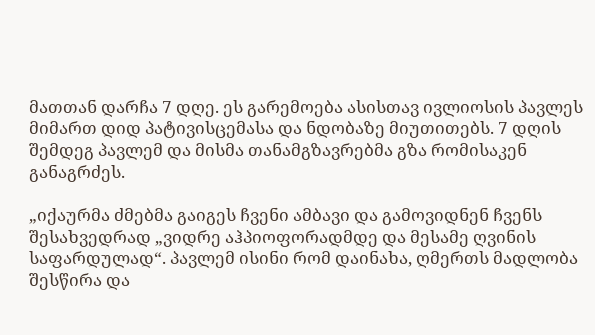მათთან დარჩა 7 დღე. ეს გარემოება ასისთავ ივლიოსის პავლეს მიმართ დიდ პატივისცემასა და ნდობაზე მიუთითებს. 7 დღის შემდეგ პავლემ და მისმა თანამგზავრებმა გზა რომისაკენ განაგრძეს.

„იქაურმა ძმებმა გაიგეს ჩვენი ამბავი და გამოვიდნენ ჩვენს შესახვედრად „ვიდრე აჰპიოფორადმდე და მესამე ღვინის საფარდულად“. პავლემ ისინი რომ დაინახა, ღმერთს მადლობა შესწირა და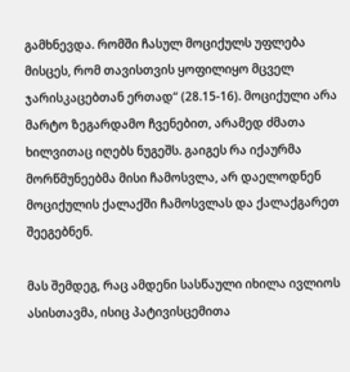გამხნევდა. რომში ჩასულ მოციქულს უფლება მისცეს, რომ თავისთვის ყოფილიყო მცველ ჯარისკაცებთან ერთად“ (28.15-16). მოციქული არა მარტო ზეგარდამო ჩვენებით, არამედ ძმათა ხილვითაც იღებს ნუგეშს. გაიგეს რა იქაურმა მორწმუნეებმა მისი ჩამოსვლა, არ დაელოდნენ მოციქულის ქალაქში ჩამოსვლას და ქალაქგარეთ შეეგებნენ.

მას შემდეგ, რაც ამდენი სასწაული იხილა ივლიოს ასისთავმა, ისიც პატივისცემითა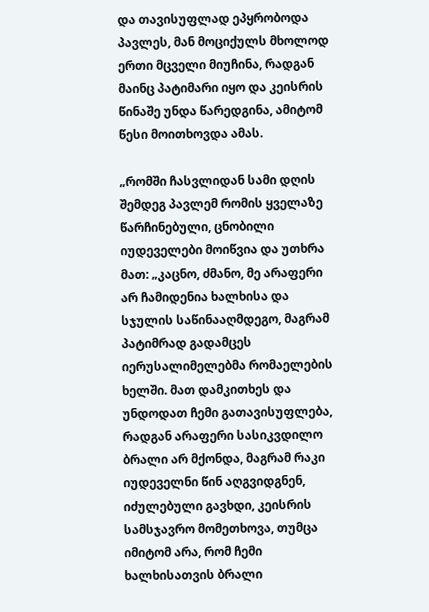და თავისუფლად ეპყრობოდა პავლეს, მან მოციქულს მხოლოდ ერთი მცველი მიუჩინა, რადგან მაინც პატიმარი იყო და კეისრის წინაშე უნდა წარედგინა, ამიტომ წესი მოითხოვდა ამას.

„რომში ჩასვლიდან სამი დღის შემდეგ პავლემ რომის ყველაზე წარჩინებული, ცნობილი იუდეველები მოიწვია და უთხრა მათ: „კაცნო, ძმანო, მე არაფერი არ ჩამიდენია ხალხისა და სჯულის საწინააღმდეგო, მაგრამ პატიმრად გადამცეს იერუსალიმელებმა რომაელების ხელში. მათ დამკითხეს და უნდოდათ ჩემი გათავისუფლება, რადგან არაფერი სასიკვდილო ბრალი არ მქონდა, მაგრამ რაკი იუდეველნი წინ აღგვიდგნენ, იძულებული გავხდი, კეისრის სამსჯავრო მომეთხოვა, თუმცა იმიტომ არა, რომ ჩემი ხალხისათვის ბრალი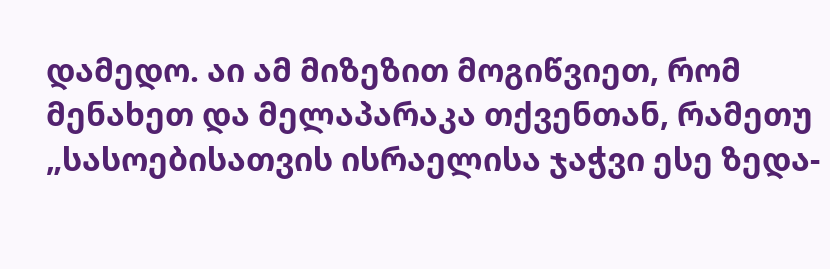დამედო. აი ამ მიზეზით მოგიწვიეთ, რომ მენახეთ და მელაპარაკა თქვენთან, რამეთუ „სასოებისათვის ისრაელისა ჯაჭვი ესე ზედა-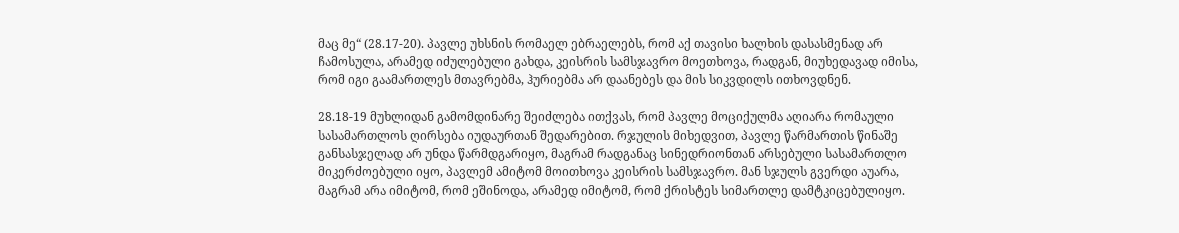მაც მე“ (28.17-20). პავლე უხსნის რომაელ ებრაელებს, რომ აქ თავისი ხალხის დასასმენად არ ჩამოსულა, არამედ იძულებული გახდა, კეისრის სამსჯავრო მოეთხოვა, რადგან, მიუხედავად იმისა, რომ იგი გაამართლეს მთავრებმა, ჰურიებმა არ დაანებეს და მის სიკვდილს ითხოვდნენ.

28.18-19 მუხლიდან გამომდინარე შეიძლება ითქვას, რომ პავლე მოციქულმა აღიარა რომაული სასამართლოს ღირსება იუდაურთან შედარებით. რჯულის მიხედვით, პავლე წარმართის წინაშე განსასჯელად არ უნდა წარმდგარიყო, მაგრამ რადგანაც სინედრიონთან არსებული სასამართლო მიკერძოებული იყო, პავლემ ამიტომ მოითხოვა კეისრის სამსჯავრო. მან სჯულს გვერდი აუარა, მაგრამ არა იმიტომ, რომ ეშინოდა, არამედ იმიტომ, რომ ქრისტეს სიმართლე დამტკიცებულიყო.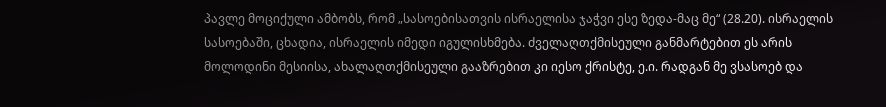პავლე მოციქული ამბობს, რომ „სასოებისათვის ისრაელისა ჯაჭვი ესე ზედა-მაც მე“ (28.20). ისრაელის სასოებაში, ცხადია, ისრაელის იმედი იგულისხმება. ძველაღთქმისეული განმარტებით ეს არის მოლოდინი მესიისა, ახალაღთქმისეული გააზრებით კი იესო ქრისტე, ე.ი. რადგან მე ვსასოებ და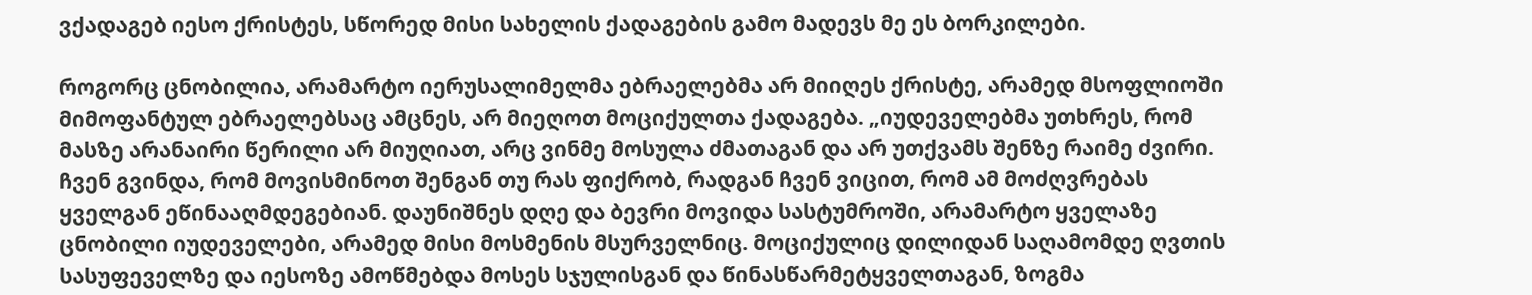ვქადაგებ იესო ქრისტეს, სწორედ მისი სახელის ქადაგების გამო მადევს მე ეს ბორკილები.

როგორც ცნობილია, არამარტო იერუსალიმელმა ებრაელებმა არ მიიღეს ქრისტე, არამედ მსოფლიოში მიმოფანტულ ებრაელებსაც ამცნეს, არ მიეღოთ მოციქულთა ქადაგება. „იუდეველებმა უთხრეს, რომ მასზე არანაირი წერილი არ მიუღიათ, არც ვინმე მოსულა ძმათაგან და არ უთქვამს შენზე რაიმე ძვირი. ჩვენ გვინდა, რომ მოვისმინოთ შენგან თუ რას ფიქრობ, რადგან ჩვენ ვიცით, რომ ამ მოძღვრებას ყველგან ეწინააღმდეგებიან. დაუნიშნეს დღე და ბევრი მოვიდა სასტუმროში, არამარტო ყველაზე ცნობილი იუდეველები, არამედ მისი მოსმენის მსურველნიც. მოციქულიც დილიდან საღამომდე ღვთის სასუფეველზე და იესოზე ამოწმებდა მოსეს სჯულისგან და წინასწარმეტყველთაგან, ზოგმა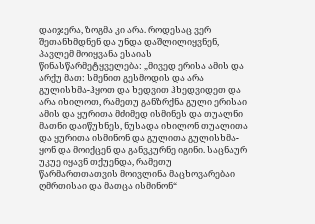დაიჯერა, ზოგმა კი არა. როდესაც ვერ შეთანხმდნენ და უნდა დაშლილიყვნენ, პავლემ მოიყვანა ესაიას წინასწარმეტყველება: „მივედ ერისა ამის და არქუ მათ: სმენით გესმოდის და არა გულისხმა-ჰყოთ და ხედვით ჰხედვიდეთ და არა იხილოთ, რამეთუ განზრქნა გული ერისაი ამის და ყურითა მძიმედ ისმინეს და თუალნი მათნი დაიწუხნეს, ნუსადა იხილონ თუალითა და ყურითა ისმინონ და გულითა გულისხმა-ყონ და მოიქცენ და განვკურნე იგინი. საცნაურ უკუე იყავნ თქუენდა, რამეთუ წარმართთათვის მოივლინა მაცხოვარებაი ღმრთისაი და მათცა ისმინონ“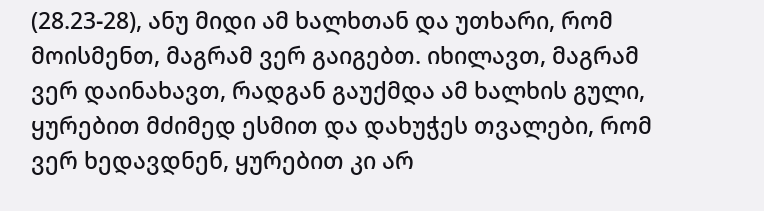(28.23-28), ანუ მიდი ამ ხალხთან და უთხარი, რომ მოისმენთ, მაგრამ ვერ გაიგებთ. იხილავთ, მაგრამ ვერ დაინახავთ, რადგან გაუქმდა ამ ხალხის გული, ყურებით მძიმედ ესმით და დახუჭეს თვალები, რომ ვერ ხედავდნენ, ყურებით კი არ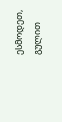ესმოდეთ, გულით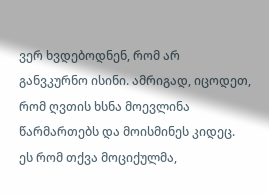ვერ ხვდებოდნენ, რომ არ განვკურნო ისინი. ამრიგად, იცოდეთ, რომ ღვთის ხსნა მოევლინა წარმართებს და მოისმინეს კიდეც. ეს რომ თქვა მოციქულმა,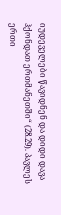იუდეველები წავიდნენ და დიდი დავა ჰქონდათ ერთმანეთში“ (28.29). პავლეს ერთი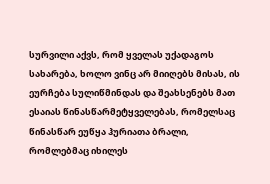სურვილი აქვს, რომ ყველას უქადაგოს სახარება, ხოლო ვინც არ მიიღებს მისას, ის ეურჩება სულიწმინდას და შეახსენებს მათ ესაიას წინასწარმეტყველებას, რომელსაც წინასწარ ეუწყა ჰურიათა ბრალი, რომლებმაც იხილეს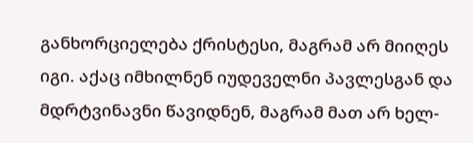განხორციელება ქრისტესი, მაგრამ არ მიიღეს იგი. აქაც იმხილნენ იუდეველნი პავლესგან და მდრტვინავნი წავიდნენ, მაგრამ მათ არ ხელ-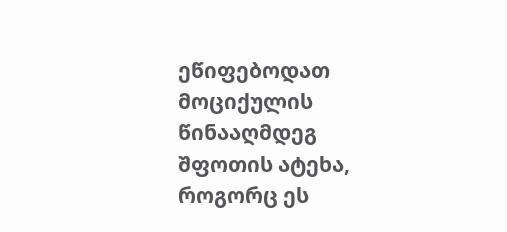ეწიფებოდათ მოციქულის წინააღმდეგ შფოთის ატეხა, როგორც ეს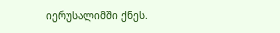იერუსალიმში ქნეს.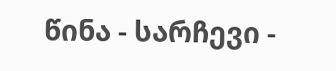წინა - სარჩევი -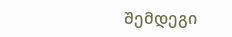შემდეგი